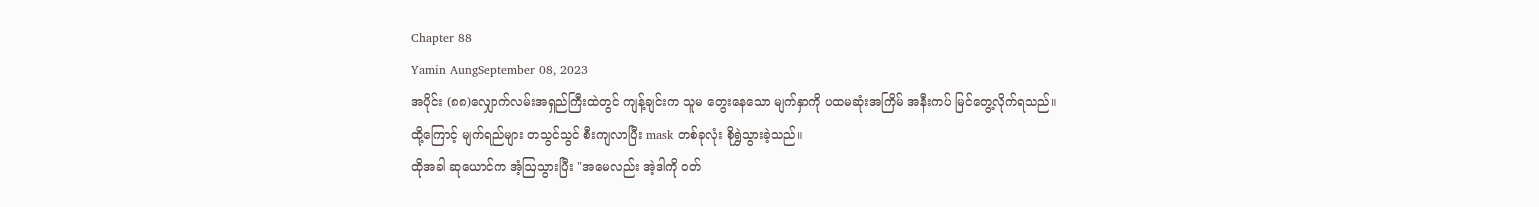Chapter 88
Yamin AungSeptember 08, 2023
အပိုင်း (၈၈)လျှောက်လမ်းအရှည်ကြီးထဲတွင် ကျန့်ချင်းက သူမ တွေးနေသော မျက်နှာကို ပထမဆုံးအကြိမ် အနီးကပ် မြင်တွေ့လိုက်ရသည်။
ထို့ကြောင့် မျက်ရည်များ တသွင်သွင် စီးကျလာပြီး mask တစ်ခုလုံး စိုရွှဲသွားခဲ့သည်။
ထိုအခါ ဆုယောင်က အံ့ဩသွားပြီး "အမေလည်း အဲ့ဒါကို ဝတ်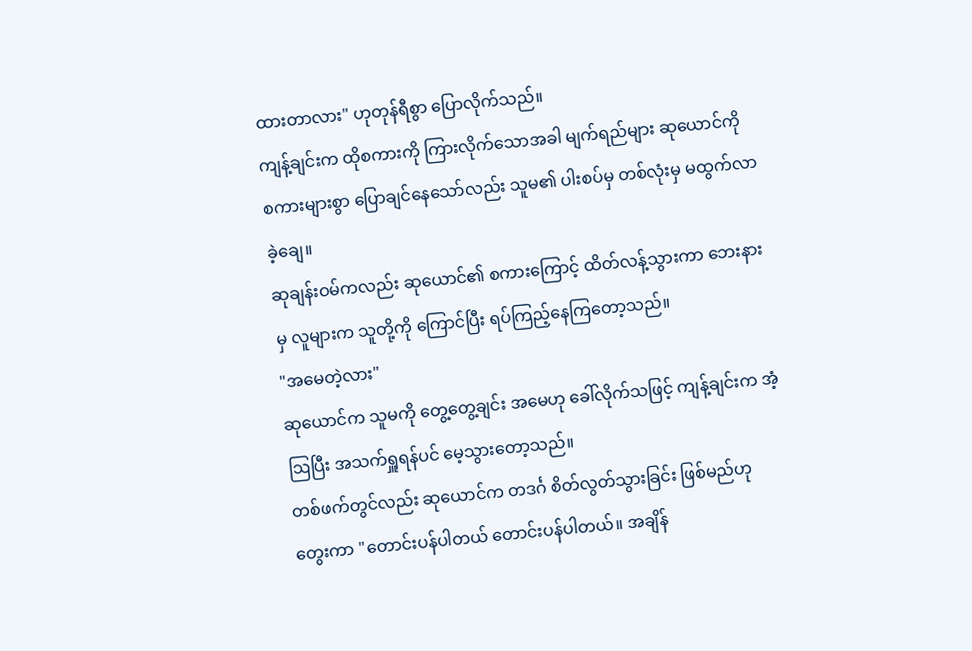ထားတာလား" ဟုတုန်ရီစွာ ပြောလိုက်သည်။
ကျန့်ချင်းက ထိုစကားကို ကြားလိုက်သောအခါ မျက်ရည်များ ဆုယောင်ကို စကားများစွာ ပြောချင်နေသော်လည်း သူမ၏ ပါးစပ်မှ တစ်လုံးမှ မထွက်လာခဲ့ချေ။
ဆုချန်းဝမ်ကလည်း ဆုယောင်၏ စကားကြောင့် ထိတ်လန့်သွားကာ ဘေးနားမှ လူများက သူတို့ကို ကြောင်ပြီး ရပ်ကြည့်နေကြတော့သည်။
"အမေတဲ့လား"
ဆုယောင်က သူမကို တွေ့တွေ့ချင်း အမေဟု ခေါ်လိုက်သဖြင့် ကျန့်ချင်းက အံ့ဩပြီး အသက်ရှူရန်ပင် မေ့သွားတော့သည်။
တစ်ဖက်တွင်လည်း ဆုယောင်က တဒင်္ဂ စိတ်လွတ်သွားခြင်း ဖြစ်မည်ဟု တွေးကာ "တောင်းပန်ပါတယ် တောင်းပန်ပါတယ်။ အချိန်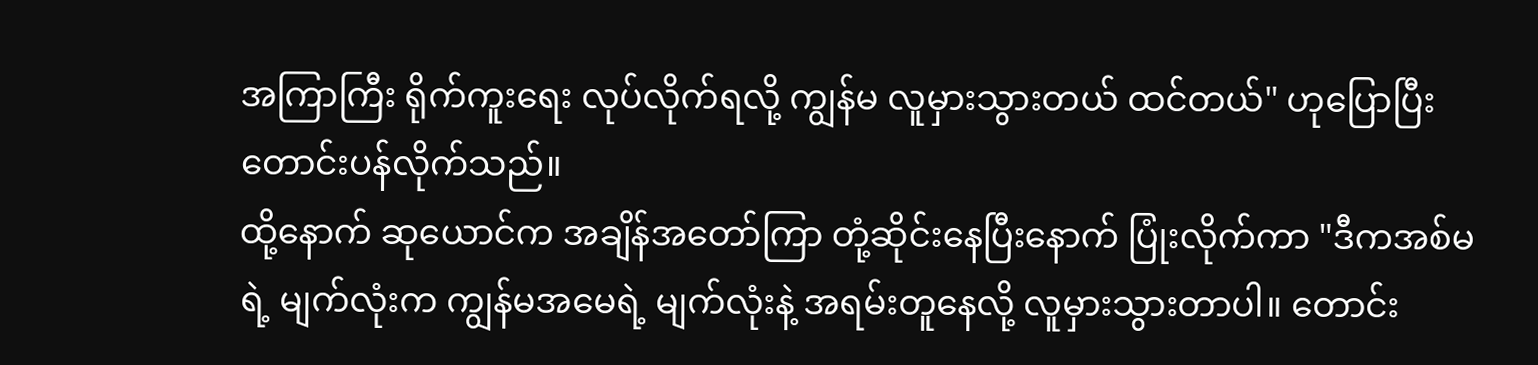အကြာကြီး ရိုက်ကူးရေး လုပ်လိုက်ရလို့ ကျွန်မ လူမှားသွားတယ် ထင်တယ်" ဟုပြောပြီး တောင်းပန်လိုက်သည်။
ထို့နောက် ဆုယောင်က အချိန်အတော်ကြာ တုံ့ဆိုင်းနေပြီးနောက် ပြုံးလိုက်ကာ "ဒီကအစ်မရဲ့ မျက်လုံးက ကျွန်မအမေရဲ့ မျက်လုံးနဲ့ အရမ်းတူနေလို့ လူမှားသွားတာပါ။ တောင်း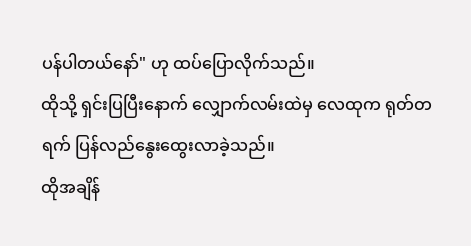ပန်ပါတယ်နော်" ဟု ထပ်ပြောလိုက်သည်။
ထိုသို့ ရှင်းပြပြီးနောက် လျှောက်လမ်းထဲမှ လေထုက ရုတ်တရက် ပြန်လည်နွေးထွေးလာခဲ့သည်။
ထိုအချိန်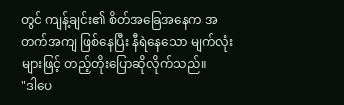တွင် ကျန့်ချင်း၏ စိတ်အခြေအနေက အတက်အကျ ဖြစ်နေပြီး နီရဲနေသော မျက်လုံးများဖြင့် တည့်တိုးပြောဆိုလိုက်သည်။
"ဒါပေ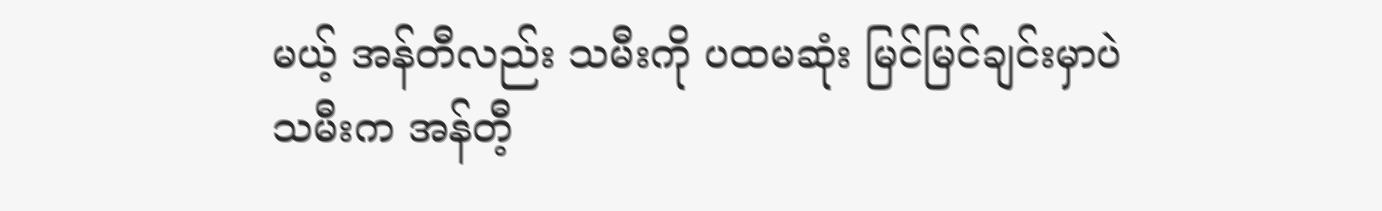မယ့် အန်တီလည်း သမီးကို ပထမဆုံး မြင်မြင်ချင်းမှာပဲ သမီးက အန်တီ့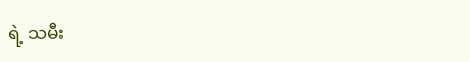ရဲ့ သမီး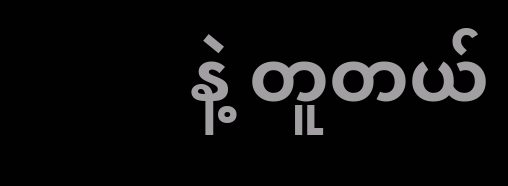နဲ့ တူတယ်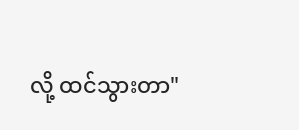လို့ ထင်သွားတာ"